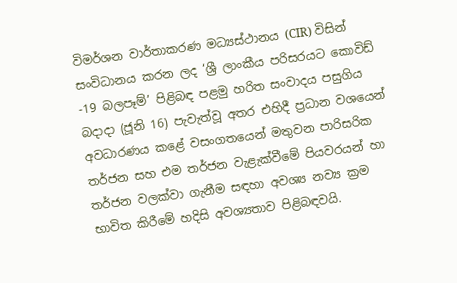විමර්ශන වාර්තාකරණ මධ්‍යස්ථානය (CIR) විසින් සංවිධානය කරන ලද ‘ශ්‍රී ලාංකීය පරිසරයට කොවිඩ් -19 බලපෑම්’ පිළිබඳ පළමු හරිත සංවාදය පසුගිය බදාදා (ජූනි 16) පැවැත්වූ අතර එහිදී ප්‍රධාන වශයෙන් අවධාරණය කළේ වසංගතයෙන් මතුවන පාරිසරික තර්ජන සහ එම තර්ජන වැළැක්වීමේ පියවරයන් හා තර්ජන වලක්වා ගැනීම සඳහා අවශ්‍ය නව්‍ය ක්‍රම භාවිත කිරීමේ හදිසි අවශ්‍යතාව පිළිබඳවයි.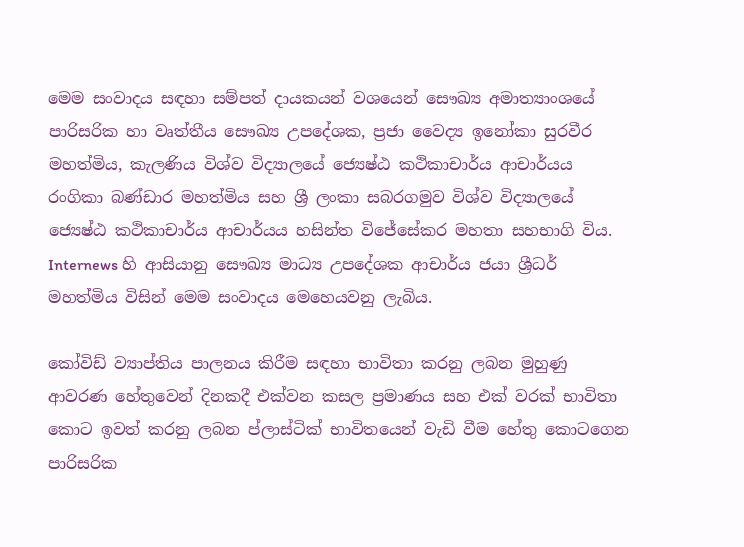මෙම සංවාදය සඳහා සම්පත් දායකයන් වශයෙන් සෞඛ්‍ය අමාත්‍යාංශයේ පාරිසරික හා වෘත්තීය සෞඛ්‍ය උපදේශක, ප්‍රජා වෛද්‍ය ඉනෝකා සුරවීර මහත්මිය, කැලණිය විශ්ව විද්‍යාලයේ ජ්‍යෙෂ්ඨ කථිකාචාර්ය ආචාර්යය රංගිකා බණ්ඩාර මහත්මිය සහ ශ්‍රී ලංකා සබරගමුව විශ්ව විද්‍යාලයේ ජ්‍යෙෂ්ඨ කථිකාචාර්ය ආචාර්යය හසින්ත විජේසේකර මහතා සහභාගි විය. Internews හි ආසියානු සෞඛ්‍ය මාධ්‍ය උපදේශක ආචාර්ය ජයා ශ්‍රීධර් මහත්මිය විසින් මෙම සංවාදය මෙහෙයවනු ලැබිය.

කෝවිඩ් ව්‍යාප්තිය පාලනය කිරීම සඳහා භාවිතා කරනු ලබන මුහුණු ආවරණ හේතුවෙන් දිනකදී එක්වන කසල ප්‍රමාණය සහ එක් වරක් භාවිතා කොට ඉවත් කරනු ලබන ප්ලාස්ටික් භාවිතයෙන් වැඩි වීම හේතු කොටගෙන පාරිසරික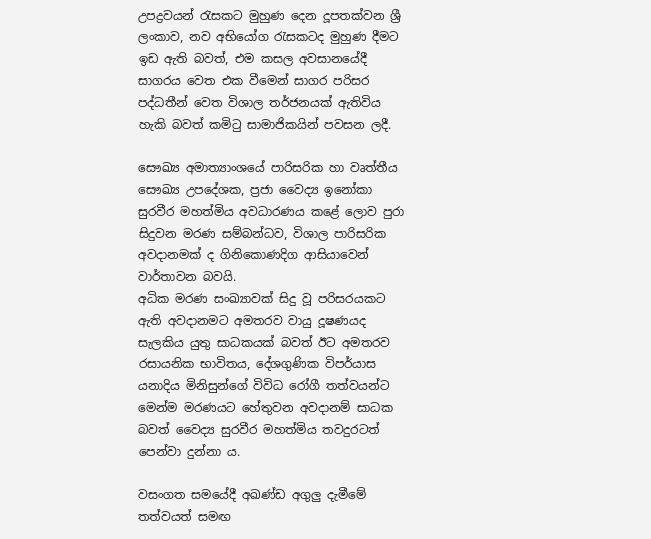උපද්‍රවයන් රැසකට මුහුණ දෙන දූපතක්වන ශ්‍රී ලංකාව, නව අභියෝග රැසකටද මුහුණ දීමට ඉඩ ඇති බවත්, එම කසල අවසානයේදී සාගරය වෙත එක වීමෙන් සාගර පරිසර පද්ධතීන් වෙත විශාල තර්ජනයක් ඇතිවිය හැකි බවත් කමිටු සාමාජිකයින් පවසන ලදී.

සෞඛ්‍ය අමාත්‍යාංශයේ පාරිසරික හා වෘත්තීය සෞඛ්‍ය උපදේශක, ප්‍රජා වෛද්‍ය ඉනෝකා සුරවීර මහත්මිය අවධාරණය කළේ ලොව පුරා සිදුවන මරණ සම්බන්ධව, විශාල පාරිසරික අවදානමක් ද ගිනිකොණදිග ආසියාවෙන් වාර්තාවන බවයි.
අධික මරණ සංඛ්‍යාවක් සිදු වූ පරිසරයකට ඇති අවදානමට අමතරව වායු දූෂණයද සැලකිය යුතු සාධකයක් බවත් ඊට අමතරව රසායනික භාවිතය, දේශගුණික විපර්යාස යනාදිය මිනිසුන්ගේ විවිධ රෝගී තත්වයන්ට මෙන්ම මරණයට හේතුවන අවදානම් සාධක බවත් වෛද්‍ය සුරවීර මහත්මිය තවදුරටත් පෙන්වා දුන්නා ය.

වසංගත සමයේදී අඛණ්ඩ අගුලු දැමීමේ තත්වයත් සමඟ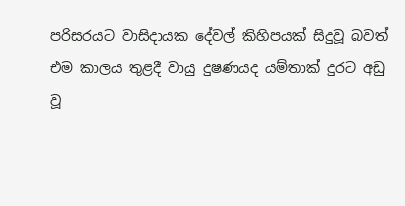පරිසරයට වාසිදායක දේවල් කිහිපයක් සිදුවූ බවත් එම කාලය තුළදී වායු දුෂණයද යම්තාක් දුරට අඩු වූ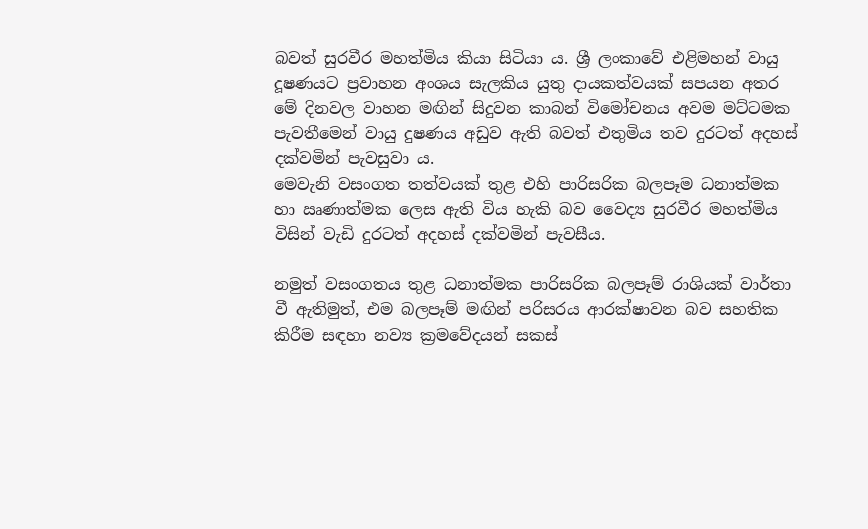බවත් සුරවීර මහත්මිය කියා සිටියා ය. ශ්‍රී ලංකාවේ එළිමහන් වායු දූෂණයට ප්‍රවාහන අංශය සැලකිය යුතු දායකත්වයක් සපයන අතර මේ දිනවල වාහන මඟින් සිදුවන කාබන් විමෝචනය අවම මට්ටමක පැවතීමෙන් වායු දුෂණය අඩුව ඇති බවත් එතුමිය තව දුරටත් අදහස් දක්වමින් පැවසුවා ය.
මෙවැනි වසංගත තත්වයක් තුළ එහි පාරිසරික බලපෑම ධනාත්මක හා ඍණාත්මක ලෙස ඇති විය හැකි බව වෛද්‍ය සුරවීර මහත්මිය විසින් වැඩි දුරටත් අදහස් දක්වමින් පැවසීය.

නමුත් වසංගතය තුළ ධනාත්මක පාරිසරික බලපෑම් රාශියක් වාර්තා වී ඇතිමුත්, එම බලපෑම් මඟින් පරිසරය ආරක්ෂාවන බව සහතික කිරීම සඳහා නව්‍ය ක්‍රමවේදයන් සකස්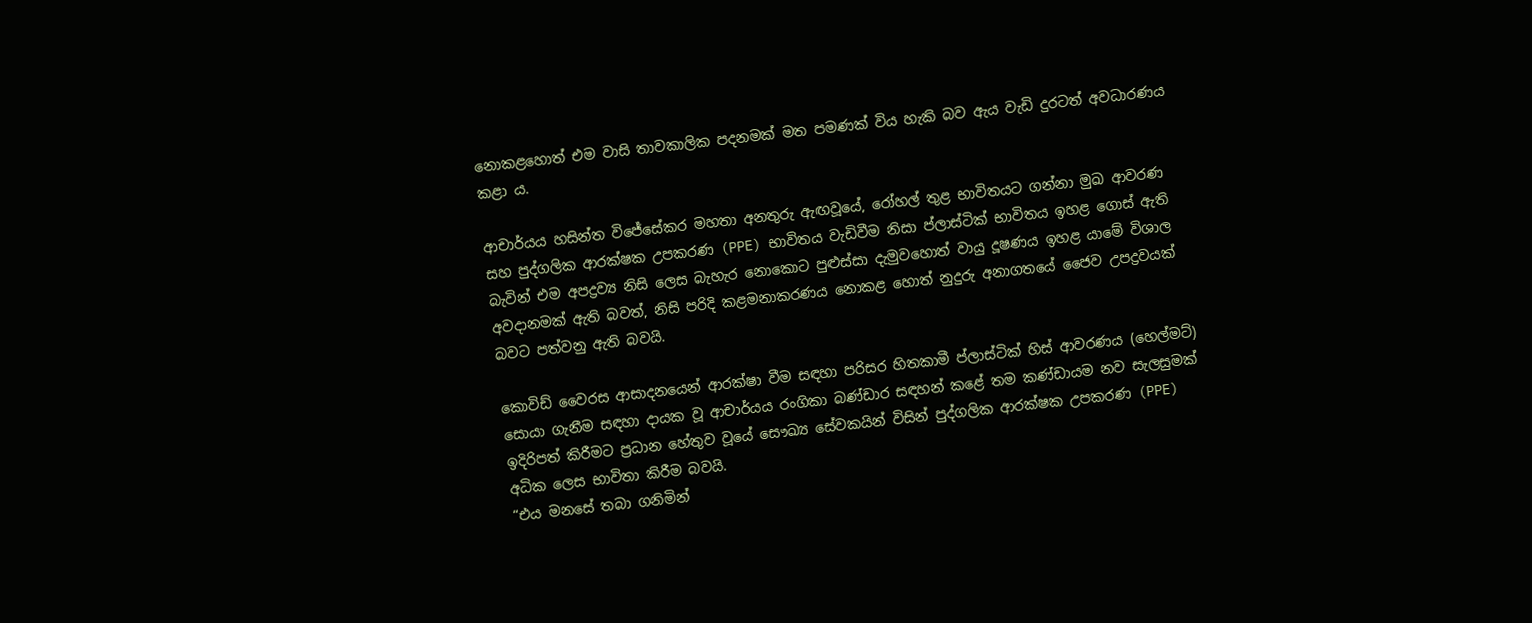නොකළහොත් එම වාසි තාවකාලික පදනමක් මත පමණක් විය හැකි බව ඇය වැඩි දුරටත් අවධාරණය කළා ය.

ආචාර්යය හසින්ත විජේසේකර මහතා අනතුරු ඇඟවූයේ, රෝහල් තුළ භාවිතයට ගන්නා මුඛ ආවරණ සහ පුද්ගලික ආරක්ෂක උපකරණ (PPE) භාවිතය වැඩිවීම නිසා ප්ලාස්ටික් භාවිතය ඉහළ ගොස් ඇති බැවින් එම අපද්‍රව්‍ය නිසි ලෙස බැහැර නොකොට පුළුස්සා දැමුවහොත් වායු දූෂණය ඉහළ යාමේ විශාල අවදානමක් ඇති බවත්, නිසි පරිදි කළමනාකරණය නොකළ හොත් නුදුරු අනාගතයේ ජෛව උපද්‍රවයක් බවට පත්වනු ඇති බවයි.

කොවිඩ් වෛරස ආසාදනයෙන් ආරක්ෂා වීම සඳහා පරිසර හිතකාමී ප්ලාස්ටික් හිස් ආවරණය (හෙල්මට්) සොයා ගැනීම සඳහා දායක වූ ආචාර්යය රංගිකා බණ්ඩාර සඳහන් කළේ තම කණ්ඩායම නව සැලසුමක් ඉදිරිපත් කිරීමට ප්‍රධාන හේතුව වූයේ සෞඛ්‍ය සේවකයින් විසින් පුද්ගලික ආරක්ෂක උපකරණ (PPE) අධික ලෙස භාවිතා කිරීම බවයි.
“එය මනසේ තබා ගනිමින්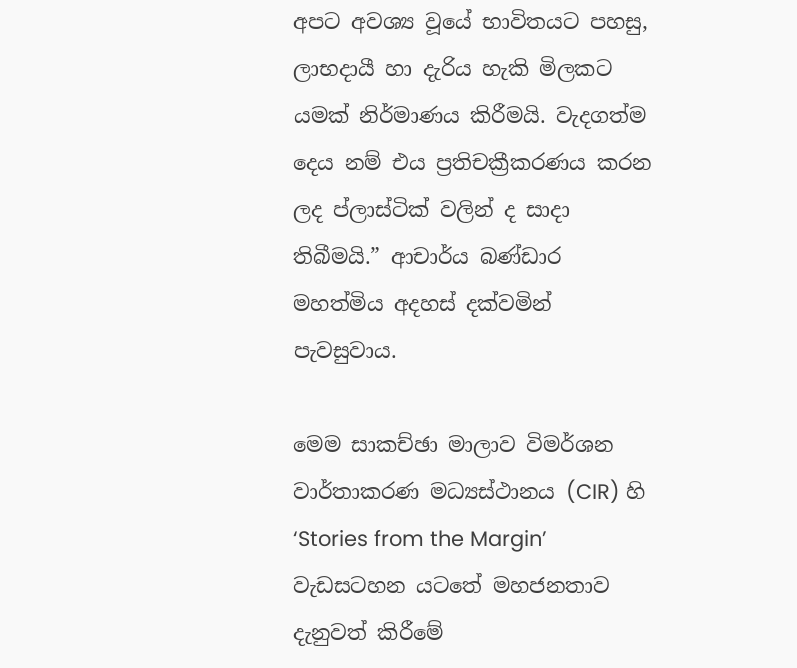අපට අවශ්‍ය වූයේ භාවිතයට පහසු, ලාභදායී හා දැරිය හැකි මිලකට යමක් නිර්මාණය කිරීමයි. වැදගත්ම දෙය නම් එය ප්‍රතිචක්‍රීකරණය කරන ලද ප්ලාස්ටික් වලින් ද සාදා තිබීමයි.” ආචාර්ය බණ්ඩාර මහත්මිය අදහස් දක්වමින් පැවසුවාය.

මෙම සාකච්ඡා මාලාව විමර්ශන වාර්තාකරණ මධ්‍යස්ථානය (CIR) හි ‘Stories from the Margin’ වැඩසටහන යටතේ මහජනතාව දැනුවත් කිරීමේ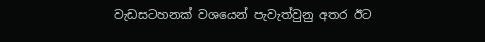වැඩසටහනක් වශයෙන් පැවැත්වුනු අතර ඊට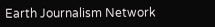Earth Journalism Network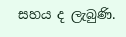සහය ද ලැබුණි.